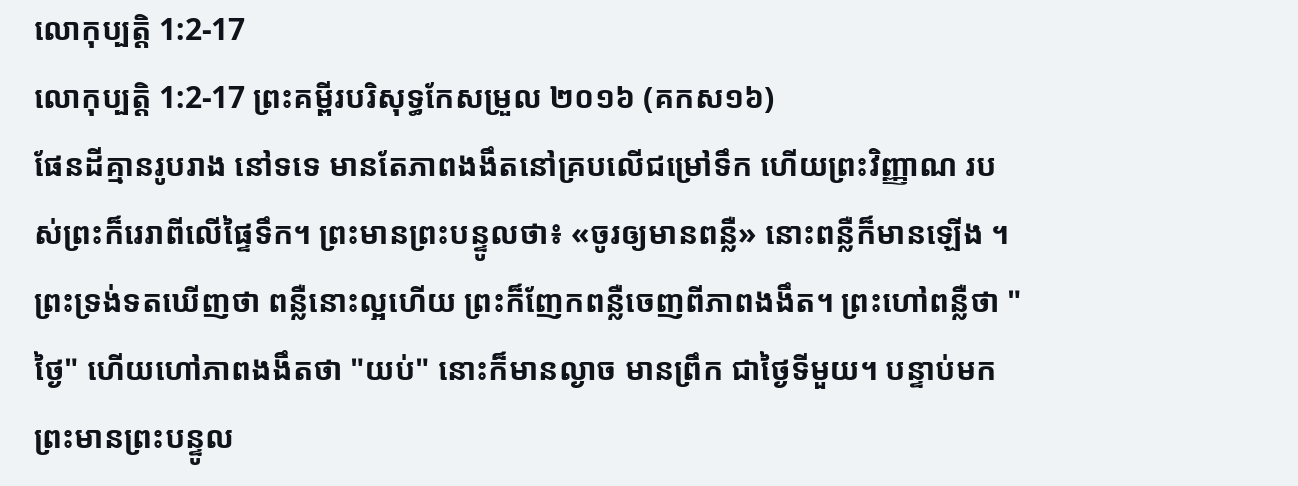លោកុប្បត្តិ 1:2-17
លោកុប្បត្តិ 1:2-17 ព្រះគម្ពីរបរិសុទ្ធកែសម្រួល ២០១៦ (គកស១៦)
ផែនដីគ្មានរូបរាង នៅទទេ មានតែភាពងងឹតនៅគ្របលើជម្រៅទឹក ហើយព្រះវិញ្ញាណ របស់ព្រះក៏រេរាពីលើផ្ទៃទឹក។ ព្រះមានព្រះបន្ទូលថា៖ «ចូរឲ្យមានពន្លឺ» នោះពន្លឺក៏មានឡើង ។ ព្រះទ្រង់ទតឃើញថា ពន្លឺនោះល្អហើយ ព្រះក៏ញែកពន្លឺចេញពីភាពងងឹត។ ព្រះហៅពន្លឺថា "ថ្ងៃ" ហើយហៅភាពងងឹតថា "យប់" នោះក៏មានល្ងាច មានព្រឹក ជាថ្ងៃទីមួយ។ បន្ទាប់មក ព្រះមានព្រះបន្ទូល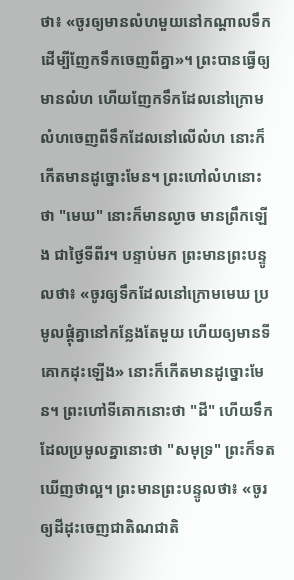ថា៖ «ចូរឲ្យមានលំហមួយនៅកណ្ដាលទឹក ដើម្បីញែកទឹកចេញពីគ្នា»។ ព្រះបានធ្វើឲ្យមានលំហ ហើយញែកទឹកដែលនៅក្រោមលំហចេញពីទឹកដែលនៅលើលំហ នោះក៏កើតមានដូច្នោះមែន។ ព្រះហៅលំហនោះថា "មេឃ" នោះក៏មានល្ងាច មានព្រឹកឡើង ជាថ្ងៃទីពីរ។ បន្ទាប់មក ព្រះមានព្រះបន្ទូលថា៖ «ចូរឲ្យទឹកដែលនៅក្រោមមេឃ ប្រមូលផ្ដុំគ្នានៅកន្លែងតែមួយ ហើយឲ្យមានទីគោកដុះឡើង» នោះក៏កើតមានដូច្នោះមែន។ ព្រះហៅទីគោកនោះថា "ដី" ហើយទឹកដែលប្រមូលគ្នានោះថា "សមុទ្រ" ព្រះក៏ទតឃើញថាល្អ។ ព្រះមានព្រះបន្ទូលថា៖ «ចូរឲ្យដីដុះចេញជាតិណជាតិ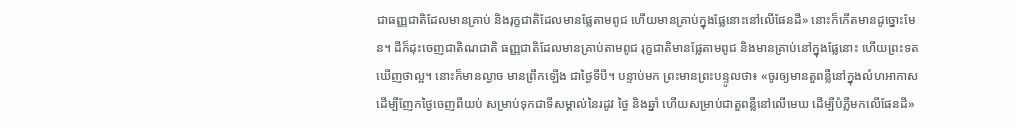ជាធញ្ញជាតិដែលមានគ្រាប់ និងរុក្ខជាតិដែលមានផ្លែតាមពូជ ហើយមានគ្រាប់ក្នុងផ្លែនោះនៅលើផែនដី» នោះក៏កើតមានដូច្នោះមែន។ ដីក៏ដុះចេញជាតិណជាតិ ធញ្ញជាតិដែលមានគ្រាប់តាមពូជ រុក្ខជាតិមានផ្លែតាមពូជ និងមានគ្រាប់នៅក្នុងផ្លែនោះ ហើយព្រះទតឃើញថាល្អ។ នោះក៏មានល្ងាច មានព្រឹកឡើង ជាថ្ងៃទីបី។ បន្ទាប់មក ព្រះមានព្រះបន្ទូលថា៖ «ចូរឲ្យមានតួពន្លឺនៅក្នុងលំហអាកាស ដើម្បីញែកថ្ងៃចេញពីយប់ សម្រាប់ទុកជាទីសម្គាល់នៃរដូវ ថ្ងៃ និងឆ្នាំ ហើយសម្រាប់ជាតួពន្លឺនៅលើមេឃ ដើម្បីបំភ្លឺមកលើផែនដី»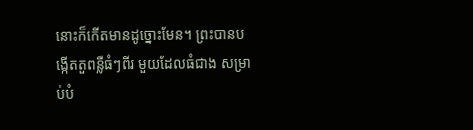នោះក៏កើតមានដូច្នោះមែន។ ព្រះបានបង្កើតតួពន្លឺធំៗពីរ មួយដែលធំជាង សម្រាប់បំ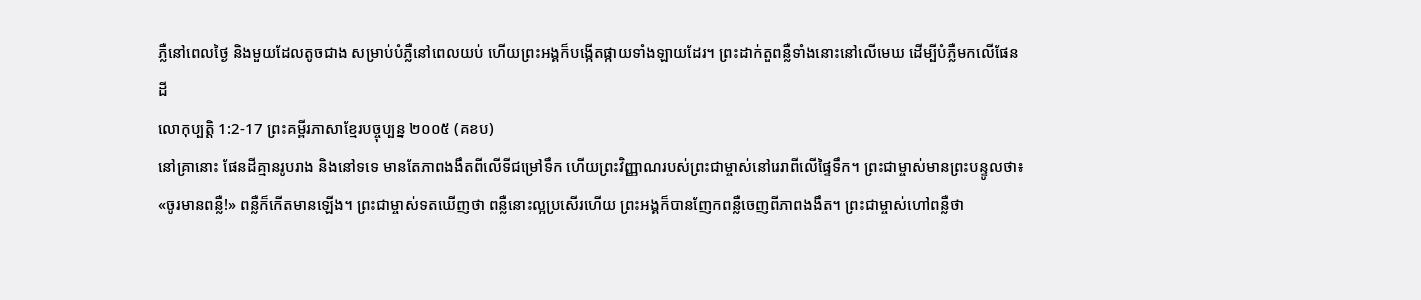ភ្លឺនៅពេលថ្ងៃ និងមួយដែលតូចជាង សម្រាប់បំភ្លឺនៅពេលយប់ ហើយព្រះអង្គក៏បង្កើតផ្កាយទាំងឡាយដែរ។ ព្រះដាក់តួពន្លឺទាំងនោះនៅលើមេឃ ដើម្បីបំភ្លឺមកលើផែនដី
លោកុប្បត្តិ 1:2-17 ព្រះគម្ពីរភាសាខ្មែរបច្ចុប្បន្ន ២០០៥ (គខប)
នៅគ្រានោះ ផែនដីគ្មានរូបរាង និងនៅទទេ មានតែភាពងងឹតពីលើទីជម្រៅទឹក ហើយព្រះវិញ្ញាណរបស់ព្រះជាម្ចាស់នៅរេរាពីលើផ្ទៃទឹក។ ព្រះជាម្ចាស់មានព្រះបន្ទូលថា៖ «ចូរមានពន្លឺ!» ពន្លឺក៏កើតមានឡើង។ ព្រះជាម្ចាស់ទតឃើញថា ពន្លឺនោះល្អប្រសើរហើយ ព្រះអង្គក៏បានញែកពន្លឺចេញពីភាពងងឹត។ ព្រះជាម្ចាស់ហៅពន្លឺថា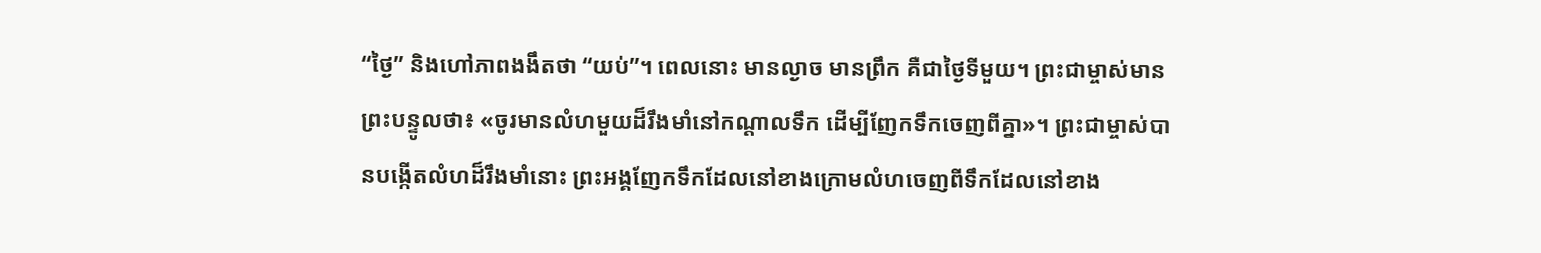“ថ្ងៃ” និងហៅភាពងងឹតថា “យប់”។ ពេលនោះ មានល្ងាច មានព្រឹក គឺជាថ្ងៃទីមួយ។ ព្រះជាម្ចាស់មានព្រះបន្ទូលថា៖ «ចូរមានលំហមួយដ៏រឹងមាំនៅកណ្ដាលទឹក ដើម្បីញែកទឹកចេញពីគ្នា»។ ព្រះជាម្ចាស់បានបង្កើតលំហដ៏រឹងមាំនោះ ព្រះអង្គញែកទឹកដែលនៅខាងក្រោមលំហចេញពីទឹកដែលនៅខាង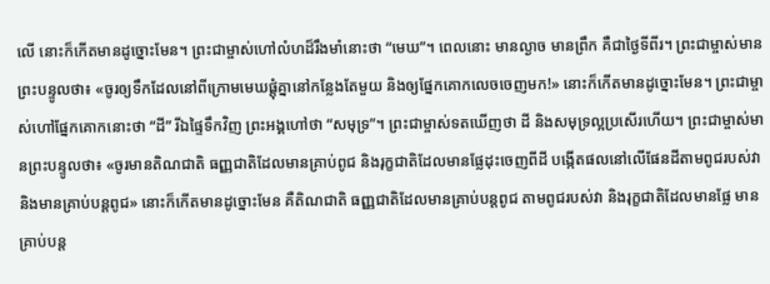លើ នោះក៏កើតមានដូច្នោះមែន។ ព្រះជាម្ចាស់ហៅលំហដ៏រឹងមាំនោះថា “មេឃ”។ ពេលនោះ មានល្ងាច មានព្រឹក គឺជាថ្ងៃទីពីរ។ ព្រះជាម្ចាស់មានព្រះបន្ទូលថា៖ «ចូរឲ្យទឹកដែលនៅពីក្រោមមេឃផ្តុំគ្នានៅកន្លែងតែមួយ និងឲ្យផ្នែកគោកលេចចេញមក!» នោះក៏កើតមានដូច្នោះមែន។ ព្រះជាម្ចាស់ហៅផ្នែកគោកនោះថា “ដី” រីឯផ្ទៃទឹកវិញ ព្រះអង្គហៅថា “សមុទ្រ”។ ព្រះជាម្ចាស់ទតឃើញថា ដី និងសមុទ្រល្អប្រសើរហើយ។ ព្រះជាម្ចាស់មានព្រះបន្ទូលថា៖ «ចូរមានតិណជាតិ ធញ្ញជាតិដែលមានគ្រាប់ពូជ និងរុក្ខជាតិដែលមានផ្លែដុះចេញពីដី បង្កើតផលនៅលើផែនដីតាមពូជរបស់វា និងមានគ្រាប់បន្តពូជ» នោះក៏កើតមានដូច្នោះមែន គឺតិណជាតិ ធញ្ញជាតិដែលមានគ្រាប់បន្តពូជ តាមពូជរបស់វា និងរុក្ខជាតិដែលមានផ្លែ មានគ្រាប់បន្ត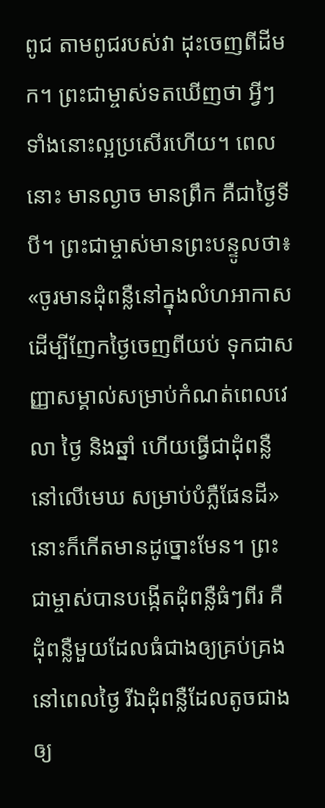ពូជ តាមពូជរបស់វា ដុះចេញពីដីមក។ ព្រះជាម្ចាស់ទតឃើញថា អ្វីៗទាំងនោះល្អប្រសើរហើយ។ ពេលនោះ មានល្ងាច មានព្រឹក គឺជាថ្ងៃទីបី។ ព្រះជាម្ចាស់មានព្រះបន្ទូលថា៖ «ចូរមានដុំពន្លឺនៅក្នុងលំហអាកាស ដើម្បីញែកថ្ងៃចេញពីយប់ ទុកជាសញ្ញាសម្គាល់សម្រាប់កំណត់ពេលវេលា ថ្ងៃ និងឆ្នាំ ហើយធ្វើជាដុំពន្លឺនៅលើមេឃ សម្រាប់បំភ្លឺផែនដី» នោះក៏កើតមានដូច្នោះមែន។ ព្រះជាម្ចាស់បានបង្កើតដុំពន្លឺធំៗពីរ គឺដុំពន្លឺមួយដែលធំជាងឲ្យគ្រប់គ្រងនៅពេលថ្ងៃ រីឯដុំពន្លឺដែលតូចជាងឲ្យ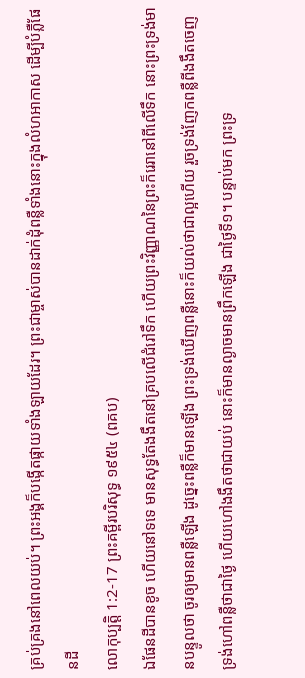គ្រប់គ្រងនៅពេលយប់។ ព្រះអង្គក៏បង្កើតផ្កាយទាំងឡាយដែរ។ ព្រះជាម្ចាស់បានដាក់ដុំពន្លឺទាំងនោះក្នុងលំហអាកាស ដើម្បីបំភ្លឺផែនដី
លោកុប្បត្តិ 1:2-17 ព្រះគម្ពីរបរិសុទ្ធ ១៩៥៤ (ពគប)
ឯផែនដីបានខូច ហើយនៅទទេ មានសុទ្ធតែងងឹតនៅគ្របលើជំរៅទឹក ហើយព្រះវិញ្ញាណនៃព្រះក៏រេរានៅពីលើទឹក នោះព្រះទ្រង់មានបន្ទូលថា ចូរឲ្យមានពន្លឺឡើង ដូច្នេះពន្លឺក៏មានឡើង ព្រះទ្រង់ឃើញពន្លឺនោះក៏យល់ថាជាល្អហើយ រួចទ្រង់ញែកពន្លឺពីងងឹតចេញ ទ្រង់ហៅពន្លឺថាជាថ្ងៃ ហើយហៅងងឹតថាជាយប់ នោះក៏មានល្ងាចមានព្រឹកឡើង ជាថ្ងៃទី១។ បន្ទាប់មក ព្រះទ្រ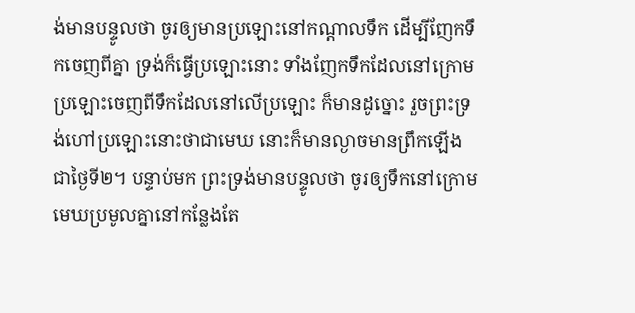ង់មានបន្ទូលថា ចូរឲ្យមានប្រឡោះនៅកណ្តាលទឹក ដើម្បីញែកទឹកចេញពីគ្នា ទ្រង់ក៏ធ្វើប្រឡោះនោះ ទាំងញែកទឹកដែលនៅក្រោមប្រឡោះចេញពីទឹកដែលនៅលើប្រឡោះ ក៏មានដូច្នោះ រួចព្រះទ្រង់ហៅប្រឡោះនោះថាជាមេឃ នោះក៏មានល្ងាចមានព្រឹកឡើង ជាថ្ងៃទី២។ បន្ទាប់មក ព្រះទ្រង់មានបន្ទូលថា ចូរឲ្យទឹកនៅក្រោមមេឃប្រមូលគ្នានៅកន្លែងតែ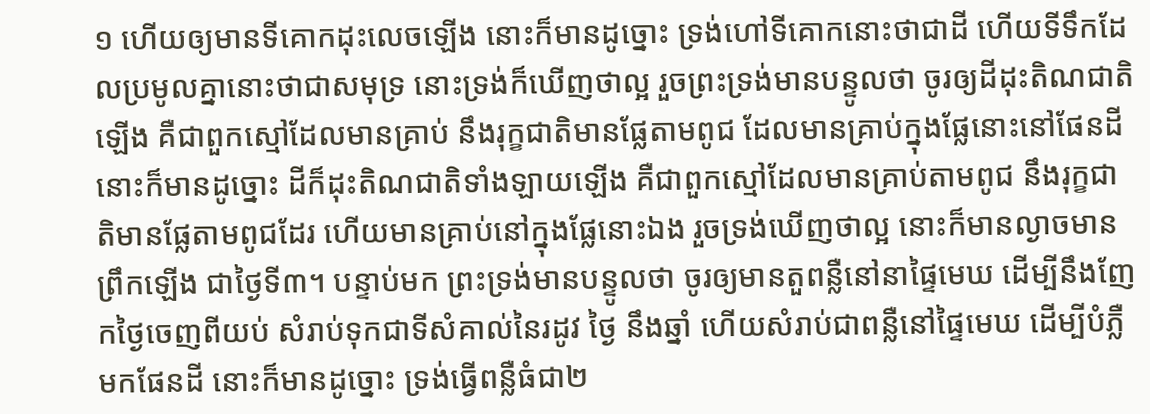១ ហើយឲ្យមានទីគោកដុះលេចឡើង នោះក៏មានដូច្នោះ ទ្រង់ហៅទីគោកនោះថាជាដី ហើយទីទឹកដែលប្រមូលគ្នានោះថាជាសមុទ្រ នោះទ្រង់ក៏ឃើញថាល្អ រួចព្រះទ្រង់មានបន្ទូលថា ចូរឲ្យដីដុះតិណជាតិឡើង គឺជាពួកស្មៅដែលមានគ្រាប់ នឹងរុក្ខជាតិមានផ្លែតាមពូជ ដែលមានគ្រាប់ក្នុងផ្លែនោះនៅផែនដី នោះក៏មានដូច្នោះ ដីក៏ដុះតិណជាតិទាំងឡាយឡើង គឺជាពួកស្មៅដែលមានគ្រាប់តាមពូជ នឹងរុក្ខជាតិមានផ្លែតាមពូជដែរ ហើយមានគ្រាប់នៅក្នុងផ្លែនោះឯង រួចទ្រង់ឃើញថាល្អ នោះក៏មានល្ងាចមានព្រឹកឡើង ជាថ្ងៃទី៣។ បន្ទាប់មក ព្រះទ្រង់មានបន្ទូលថា ចូរឲ្យមានតួពន្លឺនៅនាផ្ទៃមេឃ ដើម្បីនឹងញែកថ្ងៃចេញពីយប់ សំរាប់ទុកជាទីសំគាល់នៃរដូវ ថ្ងៃ នឹងឆ្នាំ ហើយសំរាប់ជាពន្លឺនៅផ្ទៃមេឃ ដើម្បីបំភ្លឺមកផែនដី នោះក៏មានដូច្នោះ ទ្រង់ធ្វើពន្លឺធំជា២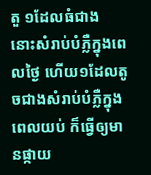តួ ១ដែលធំជាង នោះសំរាប់បំភ្លឺក្នុងពេលថ្ងៃ ហើយ១ដែលតូចជាងសំរាប់បំភ្លឺក្នុងពេលយប់ ក៏ធ្វើឲ្យមានផ្កាយ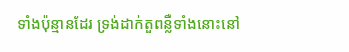ទាំងប៉ុន្មានដែរ ទ្រង់ដាក់តួពន្លឺទាំងនោះនៅ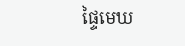ផ្ទៃមេឃ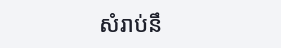សំរាប់នឹ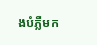ងបំភ្លឺមក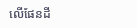លើផែនដី